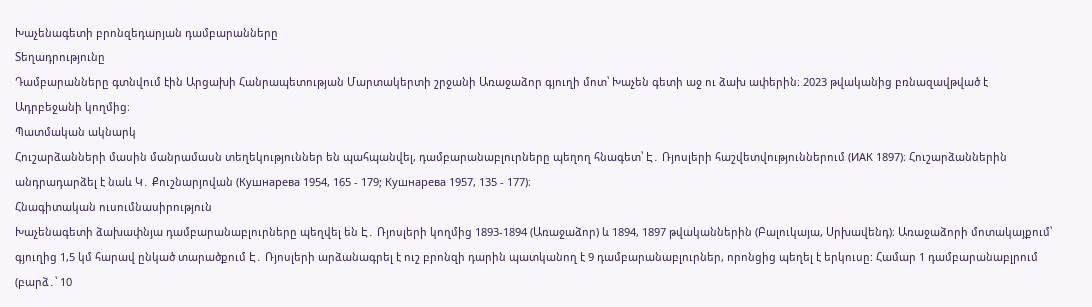Խաչենագետի բրոնզեդարյան դամբարանները
Տեղադրությունը
Դամբարանները գտնվում էին Արցախի Հանրապետության Մարտակերտի շրջանի Առաջաձոր գյուղի մոտ՝ Խաչեն գետի աջ ու ձախ ափերին։ 2023 թվականից բռնազավթված է Ադրբեջանի կողմից։
Պատմական ակնարկ
Հուշարձանների մասին մանրամասն տեղեկություններ են պահպանվել, դամբարանաբլուրները պեղող հնագետ՝ Է․ Ռյոսլերի հաշվետվություններում (ИАК 1897)։ Հուշարձաններին անդրադարձել է նաև Կ․ Քուշնարյովան (Кушнарева 1954, 165 - 179; Кушнарева 1957, 135 - 177)։
Հնագիտական ուսումնասիրություն
Խաչենագետի ձախափնյա դամբարանաբլուրները պեղվել են Է․ Ռյոսլերի կողմից 1893-1894 (Առաջաձոր) և 1894, 1897 թվականներին (Բալուկայա, Սրխավենդ)։ Առաջաձորի մոտակայքում՝ գյուղից 1,5 կմ հարավ ընկած տարածքում Է․ Ռյոսլերի արձանագրել է ուշ բրոնզի դարին պատկանող է 9 դամբարանաբլուրներ, որոնցից պեղել է երկուսը: Համար 1 դամբարանաբլրում (բարձ․՝ 10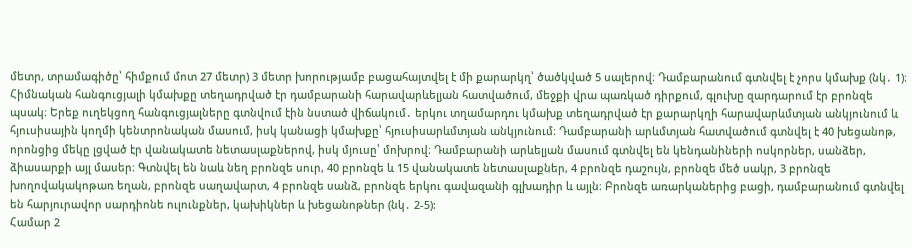մետր, տրամագիծը՝ հիմքում մոտ 27 մետր) 3 մետր խորությամբ բացահայտվել է մի քարարկղ՝ ծածկված 5 սալերով։ Դամբարանում գտնվել է չորս կմախք (նկ․ 1)։
Հիմնական հանգուցյալի կմախքը տեղադրված էր դամբարանի հարավարևելյան հատվածում, մեջքի վրա պառկած դիրքում, գլուխը զարդարում էր բրոնզե պսակ։ Երեք ուղեկցող հանգուցյալները գտնվում էին նստած վիճակում․ երկու տղամարդու կմախք տեղադրված էր քարարկղի հարավարևմտյան անկյունում և հյուսիսային կողմի կենտրոնական մասում, իսկ կանացի կմախքը՝ հյուսիսարևմտյան անկյունում։ Դամբարանի արևմտյան հատվածում գտնվել է 40 խեցանոթ, որոնցից մեկը լցված էր վանակատե նետասլաքներով, իսկ մյուսը՝ մոխրով։ Դամբարանի արևելյան մասում գտնվել են կենդանիների ոսկորներ, սանձեր, ձիասարքի այլ մասեր։ Գտնվել են նաև նեղ բրոնզե սուր, 40 բրոնզե և 15 վանակատե նետասլաքներ, 4 բրոնզե դաշույն, բրոնզե մեծ սակր, 3 բրոնզե խողովակակոթառ եղան, բրոնզե սաղավարտ, 4 բրոնզե սանձ, բրոնզե երկու գավազանի գլխադիր և այլն։ Բրոնզե առարկաներից բացի, դամբարանում գտնվել են հարյուրավոր սարդիոնե ուլունքներ, կախիկներ և խեցանոթներ (նկ․ 2-5):
Համար 2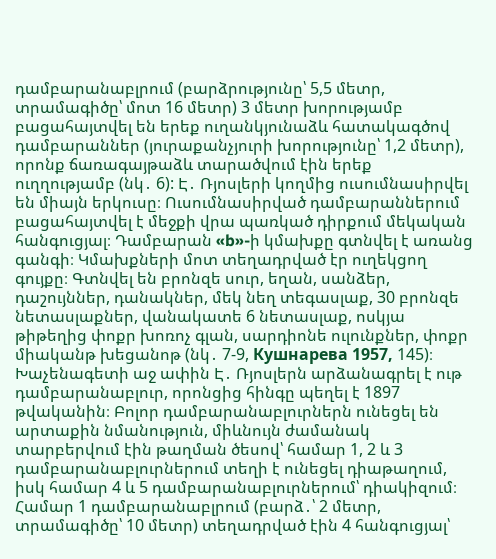դամբարանաբլրում (բարձրությունը՝ 5,5 մետր, տրամագիծը՝ մոտ 16 մետր) 3 մետր խորությամբ բացահայտվել են երեք ուղանկյունաձև հատակագծով դամբարաններ (յուրաքանչյուրի խորությունը՝ 1,2 մետր), որոնք ճառագայթաձև տարածվում էին երեք ուղղությամբ (նկ․ 6): Է․ Ռյոսլերի կողմից ուսումնասիրվել են միայն երկուսը։ Ուսումնասիրված դամբարաններում բացահայտվել է մեջքի վրա պառկած դիրքում մեկական հանգուցյալ։ Դամբարան «b»-ի կմախքը գտնվել է առանց գանգի։ Կմախքների մոտ տեղադրված էր ուղեկցող գույքը։ Գտնվել են բրոնզե սուր, եղան, սանձեր, դաշույններ, դանակներ, մեկ նեղ տեգասլաք, 30 բրոնզե նետասլաքներ, վանակատե 6 նետասլաք, ոսկյա թիթեղից փոքր խոռոչ գլան, սարդիոնե ուլունքներ, փոքր միականթ խեցանոթ (նկ․ 7-9, Кушнарева 1957, 145)։
Խաչենագետի աջ ափին Է․ Ռյոսլերն արձանագրել է ութ դամբարանաբլուր, որոնցից հինգը պեղել է 1897 թվականին։ Բոլոր դամբարանաբլուրներն ունեցել են արտաքին նմանություն, միևնույն ժամանակ տարբերվում էին թաղման ծեսով՝ համար 1, 2 և 3 դամբարանաբլուրներում տեղի է ունեցել դիաթաղում, իսկ համար 4 և 5 դամբարանաբլուրներում՝ դիակիզում։ Համար 1 դամբարանաբլրում (բարձ․՝ 2 մետր, տրամագիծը՝ 10 մետր) տեղադրված էին 4 հանգուցյալ՝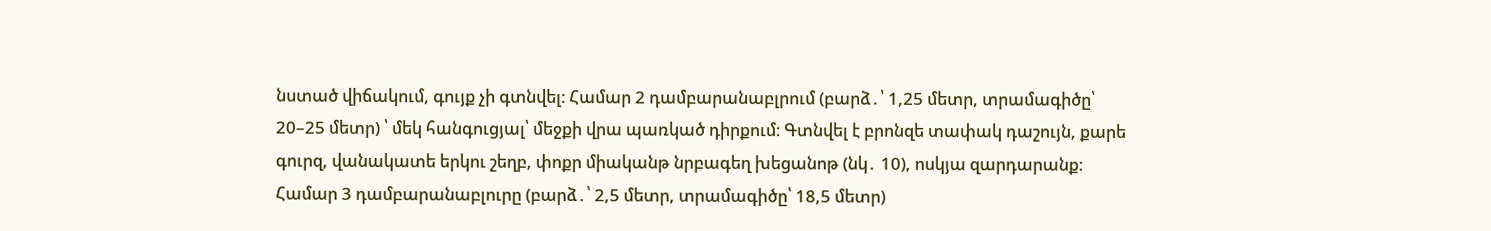նստած վիճակում, գույք չի գտնվել։ Համար 2 դամբարանաբլրում (բարձ․՝ 1,25 մետր, տրամագիծը՝ 20–25 մետր) ՝ մեկ հանգուցյալ՝ մեջքի վրա պառկած դիրքում։ Գտնվել է բրոնզե տափակ դաշույն, քարե գուրզ, վանակատե երկու շեղբ, փոքր միականթ նրբագեղ խեցանոթ (նկ․ 10), ոսկյա զարդարանք։
Համար 3 դամբարանաբլուրը (բարձ․՝ 2,5 մետր, տրամագիծը՝ 18,5 մետր)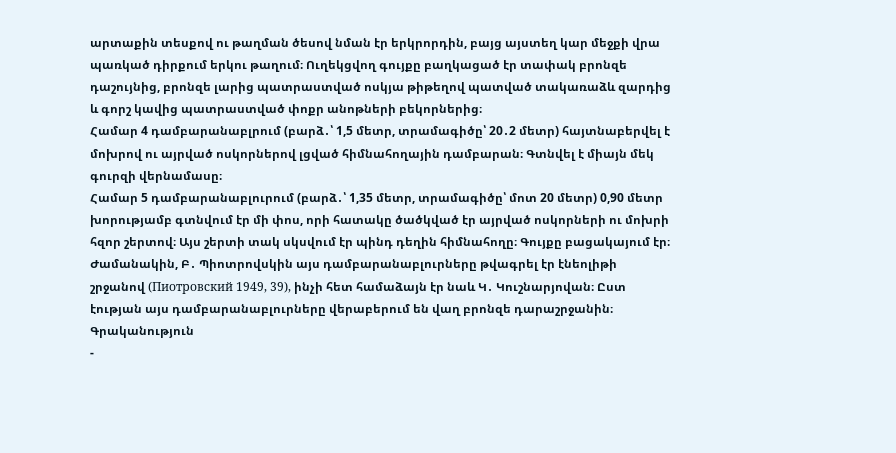արտաքին տեսքով ու թաղման ծեսով նման էր երկրորդին, բայց այստեղ կար մեջքի վրա պառկած դիրքում երկու թաղում։ Ուղեկցվող գույքը բաղկացած էր տափակ բրոնզե դաշույնից, բրոնզե լարից պատրաստված ոսկյա թիթեղով պատված տակառաձև զարդից և գորշ կավից պատրաստված փոքր անոթների բեկորներից։
Համար 4 դամբարանաբլրում (բարձ․՝ 1,5 մետր, տրամագիծը՝ 20․2 մետր) հայտնաբերվել է մոխրով ու այրված ոսկորներով լցված հիմնահողային դամբարան։ Գտնվել է միայն մեկ գուրզի վերնամասը։
Համար 5 դամբարանաբլուրում (բարձ․՝ 1,35 մետր, տրամագիծը՝ մոտ 20 մետր) 0,90 մետր խորությամբ գտնվում էր մի փոս, որի հատակը ծածկված էր այրված ոսկորների ու մոխրի հզոր շերտով։ Այս շերտի տակ սկսվում էր պինդ դեղին հիմնահողը։ Գույքը բացակայում էր։
Ժամանակին, Բ․ Պիոտրովսկին այս դամբարանաբլուրները թվագրել էր էնեոլիթի շրջանով (Пиотровский 1949, 39), ինչի հետ համաձայն էր նաև Կ․ Կուշնարյովան։ Ըստ էության այս դամբարանաբլուրները վերաբերում են վաղ բրոնզե դարաշրջանին։
Գրականություն
-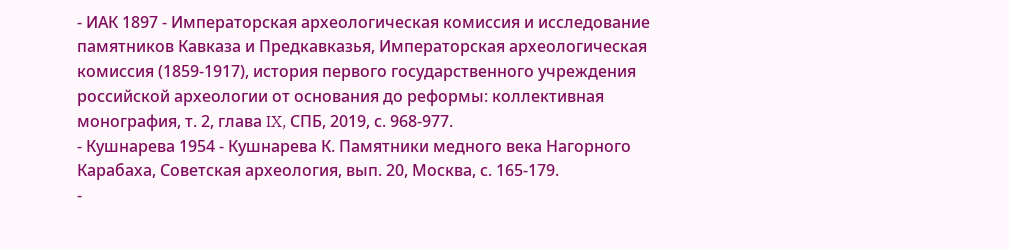- ИАК 1897 - Императорская археологическая комиссия и исследование памятников Кавказа и Предкавказья, Императорская археологическая комиссия (1859-1917), история первого государственного учреждения российской археологии от основания до реформы: коллективная монография, т. 2, глава IX, СПБ, 2019, с. 968-977.
- Кушнарева 1954 - Кушнарева К. Памятники медного века Нагорного Карабаха, Советская археология, вып. 20, Москва, с. 165-179.
-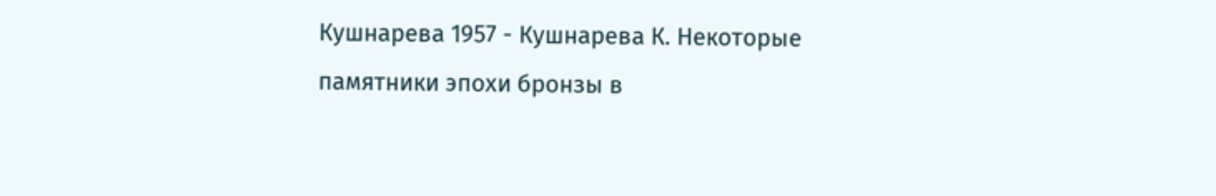Кушнарева 1957 - Кушнарева К. Некоторые памятники эпохи бронзы в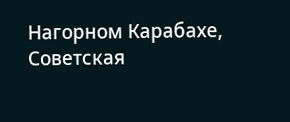Нагорном Карабахе, Советская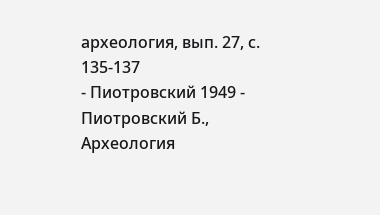археология, вып. 27, с. 135-137
- Пиотровский 1949 - Пиотровский Б., Археология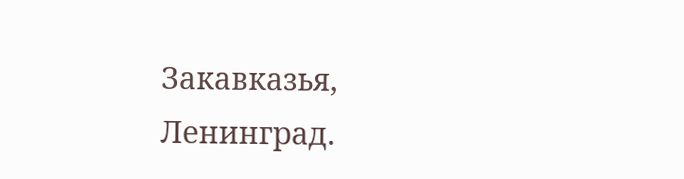Закавказья, Ленинград.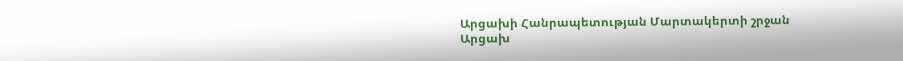Արցախի Հանրապետության Մարտակերտի շրջան
Արցախ